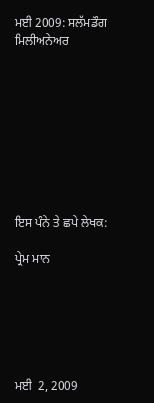ਮਈ 2009: ਸਲੱਮਡੌਗ ਮਿਲੀਅਨੇਅਰ









ਇਸ ਪੰਨੇ ਤੇ ਛਪੇ ਲੇਖਕ:

ਪ੍ਰੇਮ ਮਾਨ






ਮਈ  2, 2009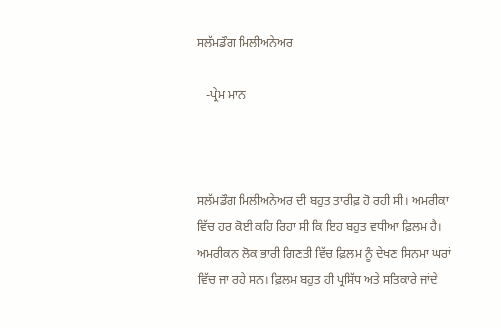ਸਲੱਮਡੌਗ ਮਿਲੀਅਨੇਅਰ

   -ਪ੍ਰੇਮ ਮਾਨ



ਸਲੱਮਡੌਗ ਮਿਲੀਅਨੇਅਰ ਦੀ ਬਹੁਤ ਤਾਰੀਫ਼ ਹੋ ਰਹੀ ਸੀ। ਅਮਰੀਕਾ ਵਿੱਚ ਹਰ ਕੋਈ ਕਹਿ ਰਿਹਾ ਸੀ ਕਿ ਇਹ ਬਹੁਤ ਵਧੀਆ ਫ਼ਿਲਮ ਹੈ। ਅਮਰੀਕਨ ਲੋਕ ਭਾਰੀ ਗਿਣਤੀ ਵਿੱਚ ਫ਼ਿਲਮ ਨੂੰ ਦੇਖਣ ਸਿਨਮਾ ਘਰਾਂ ਵਿੱਚ ਜਾ ਰਹੇ ਸਨ। ਫ਼ਿਲਮ ਬਹੁਤ ਹੀ ਪ੍ਰਸਿੱਧ ਅਤੇ ਸਤਿਕਾਰੇ ਜਾਂਦੇ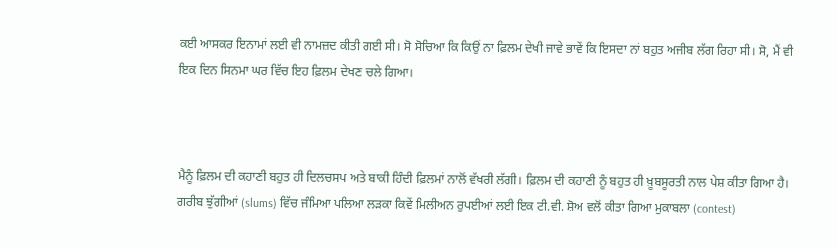ਕਈ ਆਸਕਰ ਇਨਾਮਾਂ ਲਈ ਵੀ ਨਾਮਜ਼ਦ ਕੀਤੀ ਗਈ ਸੀ। ਸੋ ਸੋਚਿਆ ਕਿ ਕਿਉਂ ਨਾ ਫ਼ਿਲਮ ਦੇਖੀ ਜਾਵੇ ਭਾਵੇਂ ਕਿ ਇਸਦਾ ਨਾਂ ਬਹੁਤ ਅਜੀਬ ਲੱਗ ਰਿਹਾ ਸੀ। ਸੋ, ਮੈਂ ਵੀ ਇਕ ਦਿਨ ਸਿਨਮਾ ਘਰ ਵਿੱਚ ਇਹ ਫ਼ਿਲਮ ਦੇਖਣ ਚਲੇ ਗਿਆ।



ਮੈਨੂੰ ਫ਼ਿਲਮ ਦੀ ਕਹਾਣੀ ਬਹੁਤ ਹੀ ਦਿਲਚਸਪ ਅਤੇ ਬਾਕੀ ਹਿੰਦੀ ਫ਼ਿਲਮਾਂ ਨਾਲੋਂ ਵੱਖਰੀ ਲੱਗੀ। ਫ਼ਿਲਮ ਦੀ ਕਹਾਣੀ ਨੂੰ ਬਹੁਤ ਹੀ ਖ਼ੂਬਸੂਰਤੀ ਨਾਲ ਪੇਸ਼ ਕੀਤਾ ਗਿਆ ਹੈ। ਗਰੀਬ ਝੁੱਗੀਆਂ (slums) ਵਿੱਚ ਜੰਮਿਆ ਪਲਿਆ ਲੜਕਾ ਕਿਵੇਂ ਮਿਲੀਅਨ ਰੁਪਈਆਂ ਲਈ ਇਕ ਟੀ.ਵੀ. ਸ਼ੋਅ ਵਲੋਂ ਕੀਤਾ ਗਿਆ ਮੁਕਾਬਲਾ (contest)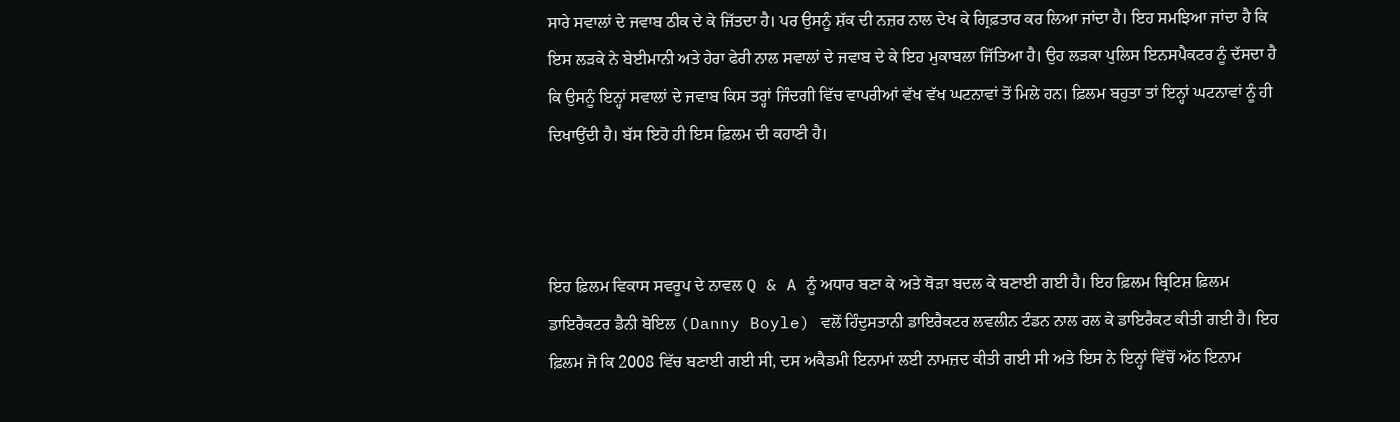ਸਾਰੇ ਸਵਾਲਾਂ ਦੇ ਜਵਾਬ ਠੀਕ ਦੇ ਕੇ ਜਿੱਤਦਾ ਹੈ। ਪਰ ਉਸਨੂੰ ਸ਼ੱਕ ਦੀ ਨਜ਼ਰ ਨਾਲ ਦੇਖ ਕੇ ਗ੍ਰਿਫ਼ਤਾਰ ਕਰ ਲਿਆ ਜਾਂਦਾ ਹੈ। ਇਹ ਸਮਝਿਆ ਜਾਂਦਾ ਹੈ ਕਿ ਇਸ ਲੜਕੇ ਨੇ ਬੇਈਮਾਨੀ ਅਤੇ ਹੇਰਾ ਫੇਰੀ ਨਾਲ ਸਵਾਲਾਂ ਦੇ ਜਵਾਬ ਦੇ ਕੇ ਇਹ ਮੁਕਾਬਲਾ ਜਿੱਤਿਆ ਹੈ। ਉਹ ਲੜਕਾ ਪੁਲਿਸ ਇਨਸਪੈਕਟਰ ਨੂੰ ਦੱਸਦਾ ਹੈ ਕਿ ਉਸਨੂੰ ਇਨ੍ਹਾਂ ਸਵਾਲਾਂ ਦੇ ਜਵਾਬ ਕਿਸ ਤਰ੍ਹਾਂ ਜਿੰਦਗੀ ਵਿੱਚ ਵਾਪਰੀਆਂ ਵੱਖ ਵੱਖ ਘਟਨਾਵਾਂ ਤੋਂ ਮਿਲੇ ਹਨ। ਫ਼ਿਲਮ ਬਹੁਤਾ ਤਾਂ ਇਨ੍ਹਾਂ ਘਟਨਾਵਾਂ ਨੂੰ ਹੀ ਦਿਖਾਉਂਦੀ ਹੈ। ਬੱਸ ਇਹੋ ਹੀ ਇਸ ਫ਼ਿਲਮ ਦੀ ਕਹਾਣੀ ਹੈ।



ਇਹ ਫ਼ਿਲਮ ਵਿਕਾਸ ਸਵਰੂਪ ਦੇ ਨਾਵਲ Q & A ਨੂੰ ਅਧਾਰ ਬਣਾ ਕੇ ਅਤੇ ਥੋੜਾ ਬਦਲ ਕੇ ਬਣਾਈ ਗਈ ਹੈ। ਇਹ ਫ਼ਿਲਮ ਬ੍ਰਿਟਿਸ਼ ਫ਼ਿਲਮ ਡਾਇਰੈਕਟਰ ਡੈਨੀ ਬੋਇਲ (Danny Boyle) ਵਲੋਂ ਹਿੰਦੁਸਤਾਨੀ ਡਾਇਰੈਕਟਰ ਲਵਲੀਨ ਟੰਡਨ ਨਾਲ ਰਲ ਕੇ ਡਾਇਰੈਕਟ ਕੀਤੀ ਗਈ ਹੈ। ਇਹ ਫ਼ਿਲਮ ਜੋ ਕਿ 2008 ਵਿੱਚ ਬਣਾਈ ਗਈ ਸੀ, ਦਸ ਅਕੈਡਮੀ ਇਨਾਮਾਂ ਲਈ ਨਾਮਜ਼ਦ ਕੀਤੀ ਗਈ ਸੀ ਅਤੇ ਇਸ ਨੇ ਇਨ੍ਹਾਂ ਵਿੱਚੋਂ ਅੱਠ ਇਨਾਮ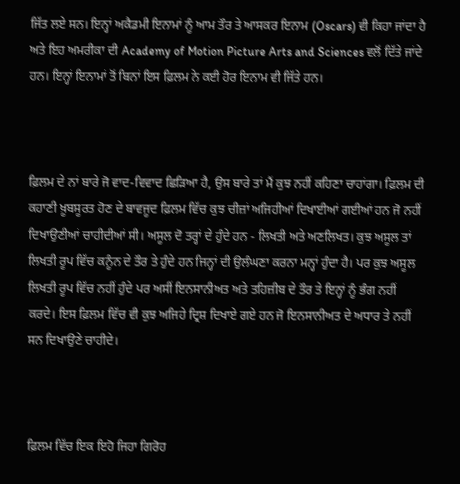ਜਿੱਤ ਲਏ ਸਨ। ਇਨ੍ਹਾਂ ਅਕੈਡਮੀ ਇਨਾਮਾਂ ਨੂੰ ਆਮ ਤੌਰ ਤੇ ਆਸਕਰ ਇਨਾਮ (Oscars) ਵੀ ਕਿਹਾ ਜਾਂਦਾ ਹੈ ਅਤੇ ਇਹ ਅਮਰੀਕਾ ਦੀ Academy of Motion Picture Arts and Sciences ਵਲੋਂ ਦਿੱਤੇ ਜਾਂਦੇ ਹਨ। ਇਨ੍ਹਾਂ ਇਨਾਮਾਂ ਤੋਂ ਬਿਨਾਂ ਇਸ ਫ਼ਿਲਮ ਨੇ ਕਈ ਹੋਰ ਇਨਾਮ ਵੀ ਜਿੱਤੇ ਹਨ।



ਫ਼ਿਲਮ ਦੇ ਨਾਂ ਬਾਰੇ ਜੋ ਵਾਦ-ਵਿਵਾਦ ਛਿੜਿਆ ਹੈ, ਉਸ ਬਾਰੇ ਤਾਂ ਮੈਂ ਕੁਝ ਨਹੀਂ ਕਹਿਣਾ ਚਾਹਾਂਗਾ। ਫ਼ਿਲਮ ਦੀ ਕਹਾਣੀ ਖ਼ੂਬਸੂਰਤ ਹੋਣ ਦੇ ਬਾਵਜੂਦ ਫ਼ਿਲਮ ਵਿੱਚ ਕੁਝ ਚੀਜ਼ਾਂ ਅਜਿਹੀਆਂ ਦਿਖਾਈਆਂ ਗਈਆਂ ਹਨ ਜੋ ਨਹੀਂ ਦਿਖਾਉਣੀਆਂ ਚਾਹੀਦੀਆਂ ਸੀ। ਅਸੂਲ ਦੋ ਤਰ੍ਹਾਂ ਦੇ ਹੁੰਦੇ ਹਨ - ਲਿਖਤੀ ਅਤੇ ਅਣਲਿਖਤ। ਕੁਝ ਅਸੂਲ ਤਾਂ ਲਿਖਤੀ ਰੂਪ ਵਿੱਚ ਕਨੂੰਨ ਦੇ ਤੌਰ ਤੇ ਹੁੰਦੇ ਹਨ ਜਿਨ੍ਹਾਂ ਦੀ ਉਲੰਘਣਾ ਕਰਨਾ ਮਨ੍ਹਾਂ ਹੁੰਦਾ ਹੈ। ਪਰ ਕੁਝ ਅਸੂਲ ਲਿਖਤੀ ਰੂਪ ਵਿੱਚ ਨਹੀਂ ਹੁੰਦੇ ਪਰ ਅਸੀਂ ਇਨਸਾਨੀਅਤ ਅਤੇ ਤਹਿਜ਼ੀਬ ਦੇ ਤੌਰ ਤੇ ਇਨ੍ਹਾਂ ਨੂੰ ਭੰਗ ਨਹੀਂ ਕਰਦੇ। ਇਸ ਫ਼ਿਲਮ ਵਿੱਚ ਵੀ ਕੁਝ ਅਜਿਹੇ ਦ੍ਰਿਸ਼ ਦਿਖਾਏ ਗਏ ਹਨ ਜੋ ਇਨਸਾਨੀਅਤ ਦੇ ਅਧਾਰ ਤੇ ਨਹੀਂ ਸਨ ਦਿਖਾਉਣੇ ਚਾਹੀਦੇ।



ਫ਼ਿਲਮ ਵਿੱਚ ਇਕ ਇਹੋ ਜਿਹਾ ਗਿਰੋਹ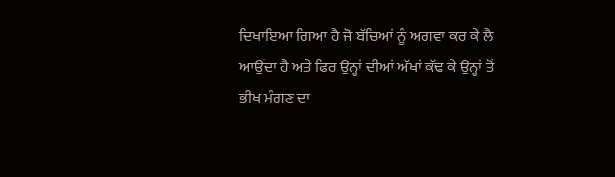ਦਿਖਾਇਆ ਗਿਆ ਹੈ ਜੋ ਬੱਚਿਆਂ ਨੂੰ ਅਗਵਾ ਕਰ ਕੇ ਲੈ ਆਉਂਦਾ ਹੈ ਅਤੇ ਫਿਰ ਉਨ੍ਹਾਂ ਦੀਆਂ ਅੱਖਾਂ ਕੱਢ ਕੇ ਉਨ੍ਹਾਂ ਤੋਂ ਭੀਖ ਮੰਗਣ ਦਾ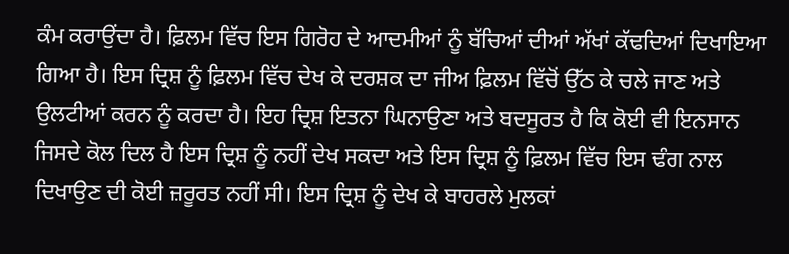ਕੰਮ ਕਰਾਉਂਦਾ ਹੈ। ਫ਼ਿਲਮ ਵਿੱਚ ਇਸ ਗਿਰੋਹ ਦੇ ਆਦਮੀਆਂ ਨੂੰ ਬੱਚਿਆਂ ਦੀਆਂ ਅੱਖਾਂ ਕੱਢਦਿਆਂ ਦਿਖਾਇਆ ਗਿਆ ਹੈ। ਇਸ ਦ੍ਰਿਸ਼ ਨੂੰ ਫ਼ਿਲਮ ਵਿੱਚ ਦੇਖ ਕੇ ਦਰਸ਼ਕ ਦਾ ਜੀਅ ਫ਼ਿਲਮ ਵਿੱਚੋਂ ਉੱਠ ਕੇ ਚਲੇ ਜਾਣ ਅਤੇ ਉਲਟੀਆਂ ਕਰਨ ਨੂੰ ਕਰਦਾ ਹੈ। ਇਹ ਦ੍ਰਿਸ਼ ਇਤਨਾ ਘਿਨਾਉਣਾ ਅਤੇ ਬਦਸੂਰਤ ਹੈ ਕਿ ਕੋਈ ਵੀ ਇਨਸਾਨ ਜਿਸਦੇ ਕੋਲ ਦਿਲ ਹੈ ਇਸ ਦ੍ਰਿਸ਼ ਨੂੰ ਨਹੀਂ ਦੇਖ ਸਕਦਾ ਅਤੇ ਇਸ ਦ੍ਰਿਸ਼ ਨੂੰ ਫ਼ਿਲਮ ਵਿੱਚ ਇਸ ਢੰਗ ਨਾਲ ਦਿਖਾਉਣ ਦੀ ਕੋਈ ਜ਼ਰੂਰਤ ਨਹੀਂ ਸੀ। ਇਸ ਦ੍ਰਿਸ਼ ਨੂੰ ਦੇਖ ਕੇ ਬਾਹਰਲੇ ਮੁਲਕਾਂ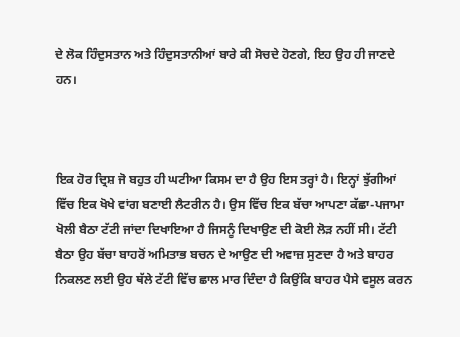ਦੇ ਲੋਕ ਹਿੰਦੁਸਤਾਨ ਅਤੇ ਹਿੰਦੁਸਤਾਨੀਆਂ ਬਾਰੇ ਕੀ ਸੋਚਦੇ ਹੋਣਗੇ, ਇਹ ਉਹ ਹੀ ਜਾਣਦੇ ਹਨ।



ਇਕ ਹੋਰ ਦ੍ਰਿਸ਼ ਜੋ ਬਹੁਤ ਹੀ ਘਟੀਆ ਕਿਸਮ ਦਾ ਹੈ ਉਹ ਇਸ ਤਰ੍ਹਾਂ ਹੈ। ਇਨ੍ਹਾਂ ਝੁੱਗੀਆਂ ਵਿੱਚ ਇਕ ਖੋਖੇ ਵਾਂਗ ਬਣਾਈ ਲੈਟਰੀਨ ਹੈ। ਉਸ ਵਿੱਚ ਇਕ ਬੱਚਾ ਆਪਣਾ ਕੱਛਾ-ਪਜਾਮਾ ਖੋਲੀ ਬੈਠਾ ਟੱਟੀ ਜਾਂਦਾ ਦਿਖਾਇਆ ਹੈ ਜਿਸਨੂੰ ਦਿਖਾਉਣ ਦੀ ਕੋਈ ਲੋੜ ਨਹੀਂ ਸੀ। ਟੱਟੀ ਬੈਠਾ ਉਹ ਬੱਚਾ ਬਾਹਰੋਂ ਅਮਿਤਾਭ ਬਚਨ ਦੇ ਆਉਣ ਦੀ ਅਵਾਜ਼ ਸੁਣਦਾ ਹੈ ਅਤੇ ਬਾਹਰ ਨਿਕਲਣ ਲਈ ਉਹ ਥੱਲੇ ਟੱਟੀ ਵਿੱਚ ਛਾਲ ਮਾਰ ਦਿੰਦਾ ਹੈ ਕਿਉਂਕਿ ਬਾਹਰ ਪੈਸੇ ਵਸੂਲ ਕਰਨ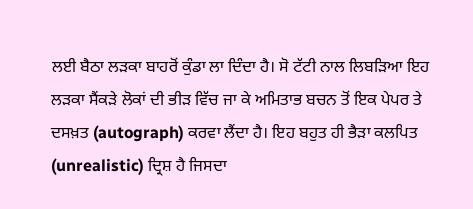ਲਈ ਬੈਠਾ ਲੜਕਾ ਬਾਹਰੋਂ ਕੁੰਡਾ ਲਾ ਦਿੰਦਾ ਹੈ। ਸੋ ਟੱਟੀ ਨਾਲ ਲਿਬੜਿਆ ਇਹ ਲੜਕਾ ਸੈਂਕੜੇ ਲੋਕਾਂ ਦੀ ਭੀੜ ਵਿੱਚ ਜਾ ਕੇ ਅਮਿਤਾਭ ਬਚਨ ਤੋਂ ਇਕ ਪੇਪਰ ਤੇ ਦਸਖ਼ਤ (autograph) ਕਰਵਾ ਲੈਂਦਾ ਹੈ। ਇਹ ਬਹੁਤ ਹੀ ਭੈੜਾ ਕਲਪਿਤ (unrealistic) ਦ੍ਰਿਸ਼ ਹੈ ਜਿਸਦਾ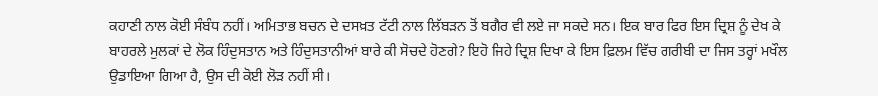ਕਹਾਣੀ ਨਾਲ ਕੋਈ ਸੰਬੰਧ ਨਹੀਂ। ਅਮਿਤਾਭ ਬਚਨ ਦੇ ਦਸਖ਼ਤ ਟੱਟੀ ਨਾਲ ਲਿੱਬੜਨ ਤੋਂ ਬਗੈਰ ਵੀ ਲਏ ਜਾ ਸਕਦੇ ਸਨ। ਇਕ ਬਾਰ ਫਿਰ ਇਸ ਦ੍ਰਿਸ਼ ਨੂੰ ਦੇਖ ਕੇ ਬਾਹਰਲੇ ਮੁਲਕਾਂ ਦੇ ਲੋਕ ਹਿੰਦੁਸਤਾਨ ਅਤੇ ਹਿੰਦੁਸਤਾਨੀਆਂ ਬਾਰੇ ਕੀ ਸੋਚਦੇ ਹੋਣਗੇ? ਇਹੋ ਜਿਹੇ ਦ੍ਰਿਸ਼ ਦਿਖਾ ਕੇ ਇਸ ਫ਼ਿਲਮ ਵਿੱਚ ਗਰੀਬੀ ਦਾ ਜਿਸ ਤਰ੍ਹਾਂ ਮਖੌਲ ਉਡਾਇਆ ਗਿਆ ਹੈ, ਉਸ ਦੀ ਕੋਈ ਲੋੜ ਨਹੀਂ ਸੀ।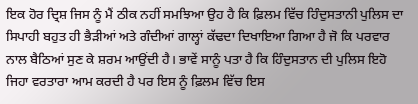ਇਕ ਹੋਰ ਦ੍ਰਿਸ਼ ਜਿਸ ਨੂੰ ਮੈਂ ਠੀਕ ਨਹੀਂ ਸਮਝਿਆ ਉਹ ਹੈ ਕਿ ਫ਼ਿਲਮ ਵਿੱਚ ਹਿੰਦੁਸਤਾਨੀ ਪੁਲਿਸ ਦਾ ਸਿਪਾਹੀ ਬਹੁਤ ਹੀ ਭੈੜੀਆਂ ਅਤੇ ਗੰਦੀਆਂ ਗਾਲ੍ਹਾਂ ਕੱਢਦਾ ਦਿਖਾਇਆ ਗਿਆ ਹੈ ਜੋ ਕਿ ਪਰਵਾਰ ਨਾਲ ਬੈਠਿਆਂ ਸੁਣ ਕੇ ਸ਼ਰਮ ਆਉਂਦੀ ਹੈ। ਭਾਵੇਂ ਸਾਨੂੰ ਪਤਾ ਹੈ ਕਿ ਹਿੰਦੁਸਤਾਨ ਦੀ ਪੁਲਿਸ ਇਹੋ ਜਿਹਾ ਵਰਤਾਰਾ ਆਮ ਕਰਦੀ ਹੈ ਪਰ ਇਸ ਨੂੰ ਫ਼ਿਲਮ ਵਿੱਚ ਇਸ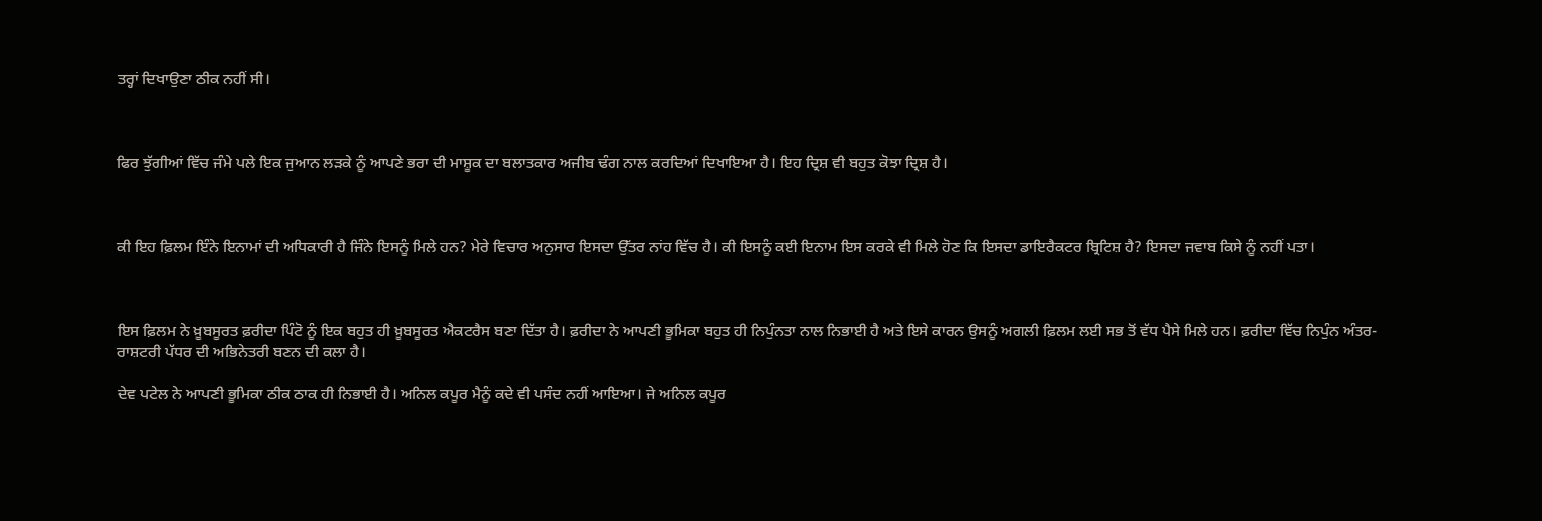ਤਰ੍ਹਾਂ ਦਿਖਾਉਣਾ ਠੀਕ ਨਹੀਂ ਸੀ।



ਫਿਰ ਝੁੱਗੀਆਂ ਵਿੱਚ ਜੰਮੇ ਪਲੇ ਇਕ ਜੁਆਨ ਲੜਕੇ ਨੂੰ ਆਪਣੇ ਭਰਾ ਦੀ ਮਾਸ਼ੂਕ ਦਾ ਬਲਾਤਕਾਰ ਅਜੀਬ ਢੰਗ ਨਾਲ ਕਰਦਿਆਂ ਦਿਖਾਇਆ ਹੈ। ਇਹ ਦ੍ਰਿਸ਼ ਵੀ ਬਹੁਤ ਕੋਝਾ ਦ੍ਰਿਸ਼ ਹੈ।



ਕੀ ਇਹ ਫ਼ਿਲਮ ਇੰਨੇ ਇਨਾਮਾਂ ਦੀ ਅਧਿਕਾਰੀ ਹੈ ਜਿੰਨੇ ਇਸਨੂੰ ਮਿਲੇ ਹਨ? ਮੇਰੇ ਵਿਚਾਰ ਅਨੁਸਾਰ ਇਸਦਾ ਉੱਤਰ ਨਾਂਹ ਵਿੱਚ ਹੈ। ਕੀ ਇਸਨੂੰ ਕਈ ਇਨਾਮ ਇਸ ਕਰਕੇ ਵੀ ਮਿਲੇ ਹੋਣ ਕਿ ਇਸਦਾ ਡਾਇਰੈਕਟਰ ਬ੍ਰਿਟਿਸ਼ ਹੈ? ਇਸਦਾ ਜਵਾਬ ਕਿਸੇ ਨੂੰ ਨਹੀਂ ਪਤਾ।



ਇਸ ਫ਼ਿਲਮ ਨੇ ਖ਼ੂਬਸੂਰਤ ਫ਼ਰੀਦਾ ਪਿੰਟੋ ਨੂੰ ਇਕ ਬਹੁਤ ਹੀ ਖ਼ੂਬਸੂਰਤ ਐਕਟਰੈਸ ਬਣਾ ਦਿੱਤਾ ਹੈ। ਫ਼ਰੀਦਾ ਨੇ ਆਪਣੀ ਭੂਮਿਕਾ ਬਹੁਤ ਹੀ ਨਿਪੁੰਨਤਾ ਨਾਲ ਨਿਭਾਈ ਹੈ ਅਤੇ ਇਸੇ ਕਾਰਨ ਉਸਨੂੰ ਅਗਲੀ ਫ਼ਿਲਮ ਲਈ ਸਭ ਤੋਂ ਵੱਧ ਪੈਸੇ ਮਿਲੇ ਹਨ। ਫ਼ਰੀਦਾ ਵਿੱਚ ਨਿਪੁੰਨ ਅੰਤਰ-ਰਾਸ਼ਟਰੀ ਪੱਧਰ ਦੀ ਅਭਿਨੇਤਰੀ ਬਣਨ ਦੀ ਕਲਾ ਹੈ।

ਦੇਵ ਪਟੇਲ ਨੇ ਆਪਣੀ ਭੂਮਿਕਾ ਠੀਕ ਠਾਕ ਹੀ ਨਿਭਾਈ ਹੈ। ਅਨਿਲ ਕਪੂਰ ਮੈਨੂੰ ਕਦੇ ਵੀ ਪਸੰਦ ਨਹੀਂ ਆਇਆ। ਜੇ ਅਨਿਲ ਕਪੂਰ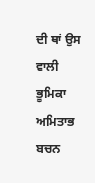ਦੀ ਥਾਂ ਉਸ ਵਾਲੀ ਭੂਮਿਕਾ ਅਮਿਤਾਭ ਬਚਨ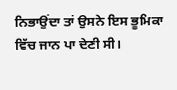ਨਿਭਾਉਂਦਾ ਤਾਂ ਉਸਨੇ ਇਸ ਭੂਮਿਕਾ ਵਿੱਚ ਜਾਨ ਪਾ ਦੇਣੀ ਸੀ।